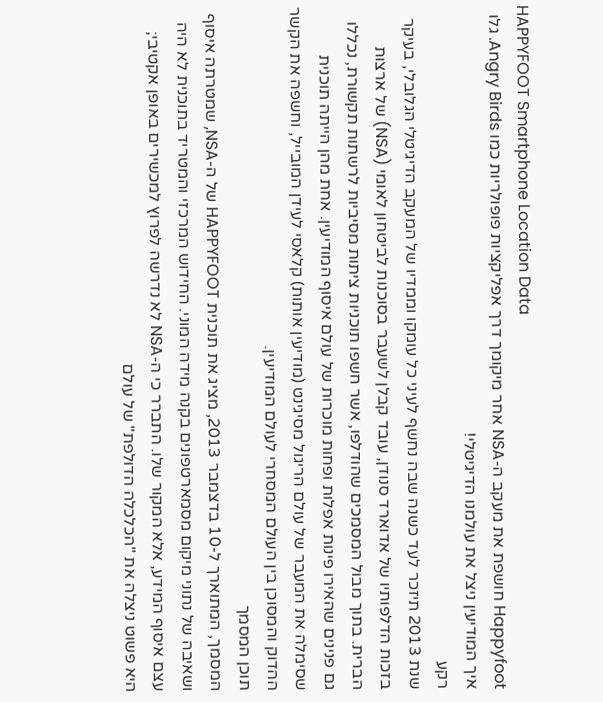HAPPYFOOT Smartphone Location Data
Happyfoot חושפת את מעקב ה-NSA אחר מיקומך דרך אפליקציות פופולריות כמו Angry Birds. גלו איך המודיעין ניצל את עולמנו הדיגיטלי!
רקע
שנת 2013 תיזכר לעד כשנה שבה נחשף לעיני כל עומקו וממדיו של המעקב הדיגיטלי הגלובלי, בעיקר בזכות הדלפותיו של אדוארד סנודן, עובד קבלן לשעבר בסוכנות לביטחון לאומי (NSA) של ארצות הברית. בתוך מבול המסמכים שהודלפו, אשר חשפו תוכניות ציתות מסיביות לרשתות תקשורת, נכללו גם פנינים שהאירו פינות אפלות ופחות מוכרות של עולם איסוף המודיעין. אחת מהן הייתה תוכנית שסימלה את המעבר של עולם הריגול מסיגינט (מודיעין אותות) קלאסי לעידן המובייל, וחשפה את הקשר ההדוק והמסוכן בין העולם המסחרי לעולם המודיעין.
תוכן המסמך
המסמך, המתוארך ל-10 בדצמבר 2013, מציג את תוכנית HAPPYFOOT של ה-NSA, שמטרתה איסוף ושאיבה של נתוני מיקום מסמארטפונים בקנה מידה המוני. החידוש המרכזי והמטריד בתוכנית לא היה עצם איסוף המידע, אלא המקור שלו. התברר כי ה-NSA לא נדרשה לפרוץ למכשירים באופן אקטיבי; היא פשוט ניצלה את "הכלכלה הדולפת" של עולם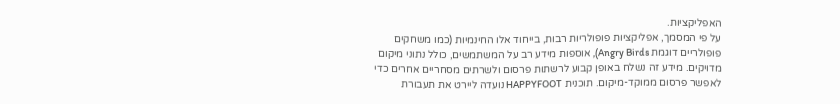האפליקציות.
על פי המסמך, אפליקציות פופולריות רבות, בייחוד אלו החינמיות (כמו משחקים פופולריים דוגמת Angry Birds), אוספות מידע רב על המשתמשים, כולל נתוני מיקום מדויקים. מידע זה נשלח באופן קבוע לרשתות פרסום ולשרתים מסחריים אחרים כדי לאפשר פרסום ממוקד-מיקום. תוכנית HAPPYFOOT נועדה ליירט את תעבורת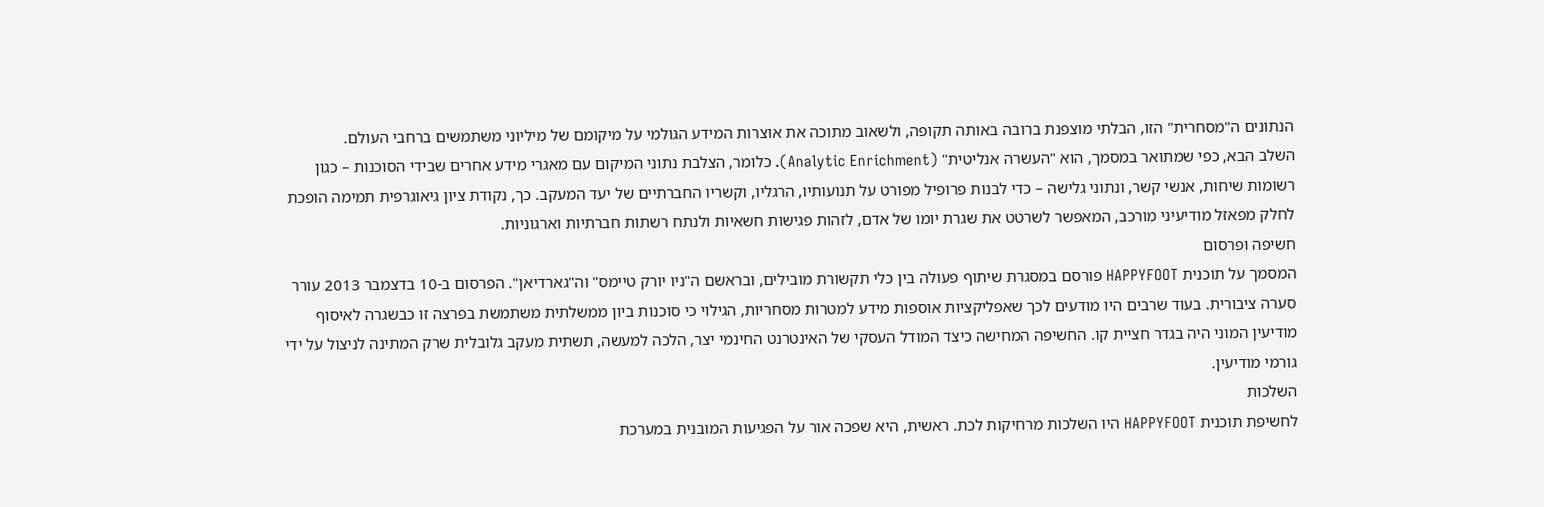הנתונים ה"מסחרית" הזו, הבלתי מוצפנת ברובה באותה תקופה, ולשאוב מתוכה את אוצרות המידע הגולמי על מיקומם של מיליוני משתמשים ברחבי העולם.
השלב הבא, כפי שמתואר במסמך, הוא "העשרה אנליטית" (Analytic Enrichment). כלומר, הצלבת נתוני המיקום עם מאגרי מידע אחרים שבידי הסוכנות – כגון רשומות שיחות, אנשי קשר, ונתוני גלישה – כדי לבנות פרופיל מפורט על תנועותיו, הרגליו, וקשריו החברתיים של יעד המעקב. כך, נקודת ציון גיאוגרפית תמימה הופכת לחלק מפאזל מודיעיני מורכב, המאפשר לשרטט את שגרת יומו של אדם, לזהות פגישות חשאיות ולנתח רשתות חברתיות וארגוניות.
חשיפה ופרסום
המסמך על תוכנית HAPPYFOOT פורסם במסגרת שיתוף פעולה בין כלי תקשורת מובילים, ובראשם ה"ניו יורק טיימס" וה"גארדיאן". הפרסום ב-10 בדצמבר 2013 עורר סערה ציבורית. בעוד שרבים היו מודעים לכך שאפליקציות אוספות מידע למטרות מסחריות, הגילוי כי סוכנות ביון ממשלתית משתמשת בפרצה זו כבשגרה לאיסוף מודיעין המוני היה בגדר חציית קו. החשיפה המחישה כיצד המודל העסקי של האינטרנט החינמי יצר, הלכה למעשה, תשתית מעקב גלובלית שרק המתינה לניצול על ידי גורמי מודיעין.
השלכות
לחשיפת תוכנית HAPPYFOOT היו השלכות מרחיקות לכת. ראשית, היא שפכה אור על הפגיעות המובנית במערכת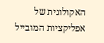האקולוגית של אפליקציות המובייל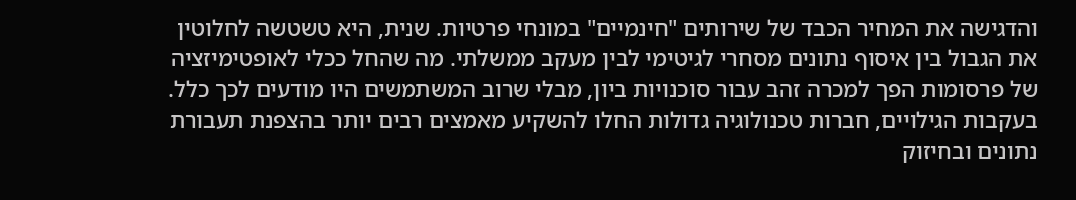והדגישה את המחיר הכבד של שירותים "חינמיים" במונחי פרטיות. שנית, היא טשטשה לחלוטין את הגבול בין איסוף נתונים מסחרי לגיטימי לבין מעקב ממשלתי. מה שהחל ככלי לאופטימיזציה של פרסומות הפך למכרה זהב עבור סוכנויות ביון, מבלי שרוב המשתמשים היו מודעים לכך כלל.
בעקבות הגילויים, חברות טכנולוגיה גדולות החלו להשקיע מאמצים רבים יותר בהצפנת תעבורת נתונים ובחיזוק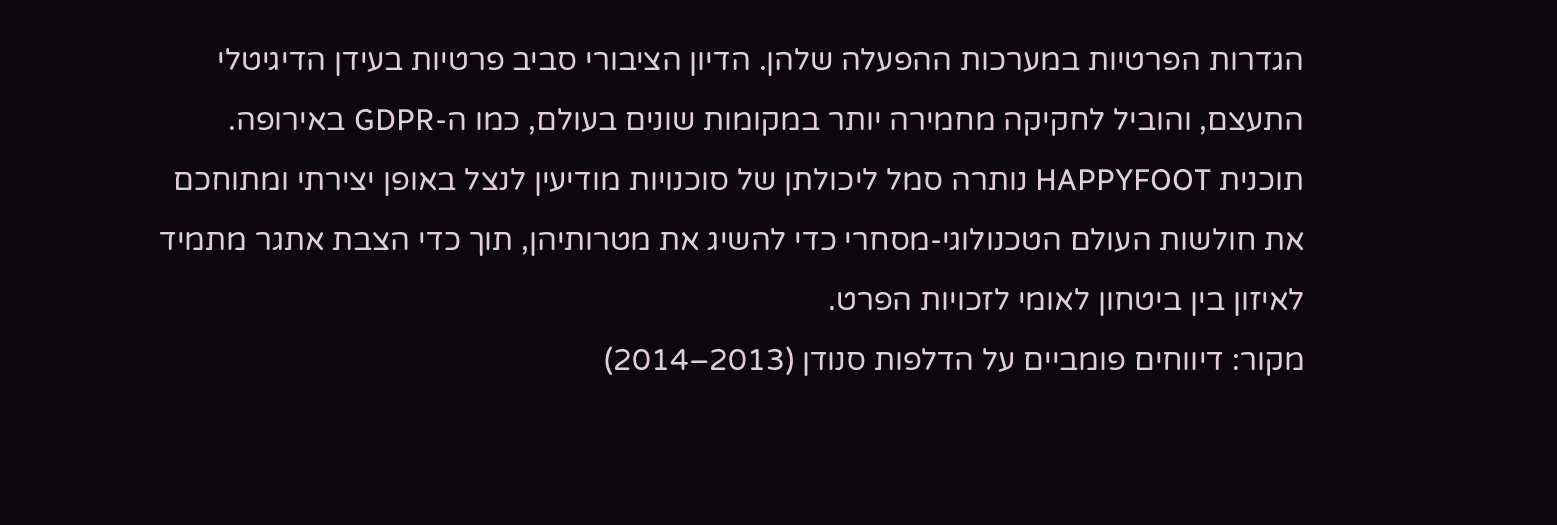הגדרות הפרטיות במערכות ההפעלה שלהן. הדיון הציבורי סביב פרטיות בעידן הדיגיטלי התעצם, והוביל לחקיקה מחמירה יותר במקומות שונים בעולם, כמו ה-GDPR באירופה. תוכנית HAPPYFOOT נותרה סמל ליכולתן של סוכנויות מודיעין לנצל באופן יצירתי ומתוחכם את חולשות העולם הטכנולוגי-מסחרי כדי להשיג את מטרותיהן, תוך כדי הצבת אתגר מתמיד לאיזון בין ביטחון לאומי לזכויות הפרט.
מקור: דיווחים פומביים על הדלפות סנודן (2013–2014)